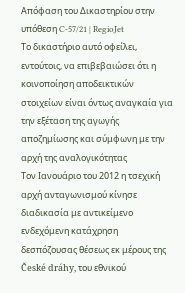Απόφαση του Δικαστηρίου στην υπόθεση C-57/21 | RegioJet
Το δικαστήριο αυτό οφείλει, εντούτοις, να επιβεβαιώσει ότι η κοινοποίηση αποδεικτικών στοιχείων είναι όντως αναγκαία για την εξέταση της αγωγής αποζημίωσης και σύμφωνη με την αρχή της αναλογικότητας
Τον Ιανουάριο του 2012 η τσεχική αρχή ανταγωνισμού κίνησε διαδικασία με αντικείμενο ενδεχόμενη κατάχρηση δεσπόζουσας θέσεως εκ μέρους της České dráhy, του εθνικού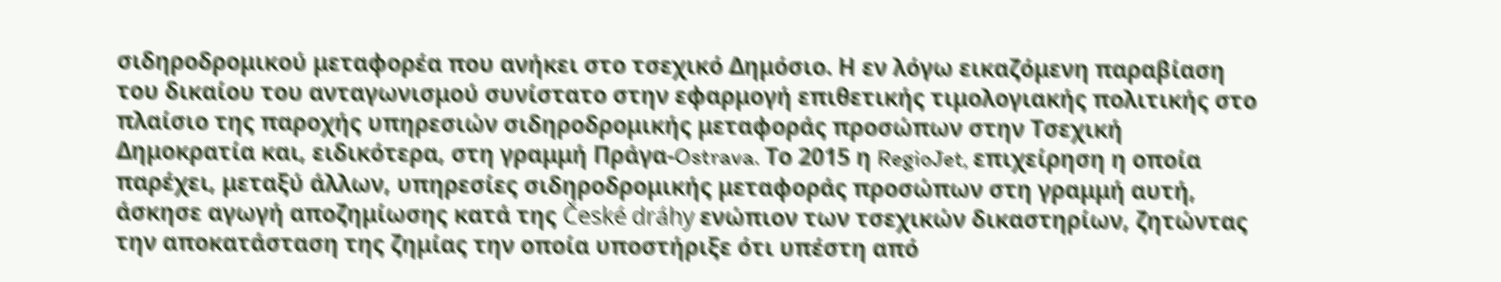σιδηροδρομικού μεταφορέα που ανήκει στο τσεχικό Δημόσιο. Η εν λόγω εικαζόμενη παραβίαση του δικαίου του ανταγωνισμού συνίστατο στην εφαρμογή επιθετικής τιμολογιακής πολιτικής στο πλαίσιο της παροχής υπηρεσιών σιδηροδρομικής μεταφοράς προσώπων στην Τσεχική Δημοκρατία και, ειδικότερα, στη γραμμή Πράγα-Ostrava. Το 2015 η RegioJet, επιχείρηση η οποία παρέχει, μεταξύ άλλων, υπηρεσίες σιδηροδρομικής μεταφοράς προσώπων στη γραμμή αυτή, άσκησε αγωγή αποζημίωσης κατά της České dráhy ενώπιον των τσεχικών δικαστηρίων, ζητώντας την αποκατάσταση της ζημίας την οποία υποστήριξε ότι υπέστη από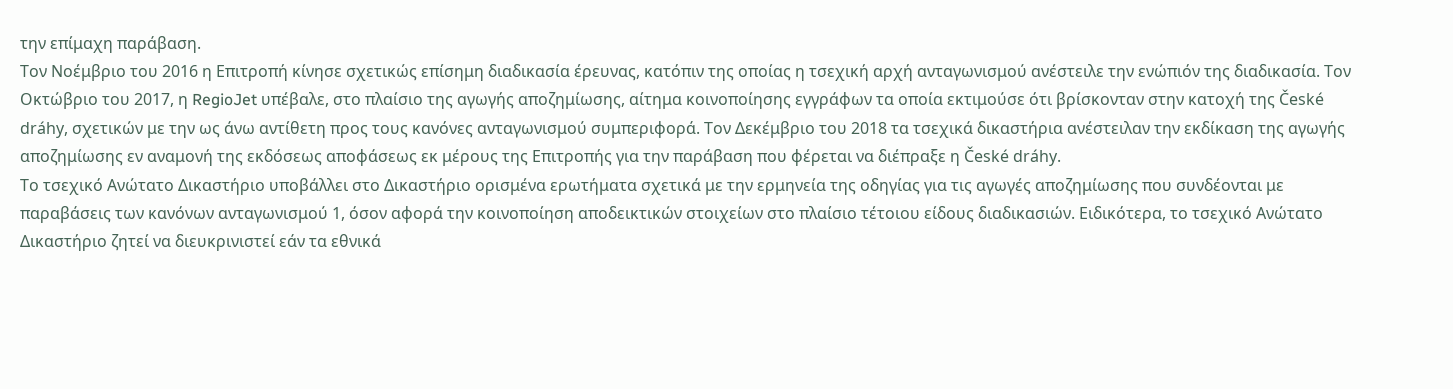την επίμαχη παράβαση.
Τον Νοέμβριο του 2016 η Επιτροπή κίνησε σχετικώς επίσημη διαδικασία έρευνας, κατόπιν της οποίας η τσεχική αρχή ανταγωνισμού ανέστειλε την ενώπιόν της διαδικασία. Τον Οκτώβριο του 2017, η RegioJet υπέβαλε, στο πλαίσιο της αγωγής αποζημίωσης, αίτημα κοινοποίησης εγγράφων τα οποία εκτιμούσε ότι βρίσκονταν στην κατοχή της České dráhy, σχετικών με την ως άνω αντίθετη προς τους κανόνες ανταγωνισμού συμπεριφορά. Τον Δεκέμβριο του 2018 τα τσεχικά δικαστήρια ανέστειλαν την εκδίκαση της αγωγής αποζημίωσης εν αναμονή της εκδόσεως αποφάσεως εκ μέρους της Επιτροπής για την παράβαση που φέρεται να διέπραξε η České dráhy.
Το τσεχικό Ανώτατο Δικαστήριο υποβάλλει στο Δικαστήριο ορισμένα ερωτήματα σχετικά με την ερμηνεία της οδηγίας για τις αγωγές αποζημίωσης που συνδέονται με παραβάσεις των κανόνων ανταγωνισμού 1, όσον αφορά την κοινοποίηση αποδεικτικών στοιχείων στο πλαίσιο τέτοιου είδους διαδικασιών. Ειδικότερα, το τσεχικό Ανώτατο Δικαστήριο ζητεί να διευκρινιστεί εάν τα εθνικά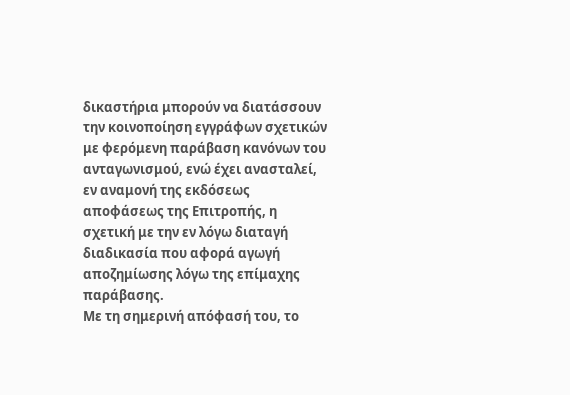δικαστήρια μπορούν να διατάσσουν την κοινοποίηση εγγράφων σχετικών με φερόμενη παράβαση κανόνων του ανταγωνισμού, ενώ έχει ανασταλεί, εν αναμονή της εκδόσεως αποφάσεως της Επιτροπής, η σχετική με την εν λόγω διαταγή διαδικασία που αφορά αγωγή αποζημίωσης λόγω της επίμαχης παράβασης.
Με τη σημερινή απόφασή του, το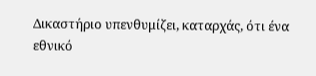Δικαστήριο υπενθυμίζει, καταρχάς, ότι ένα εθνικό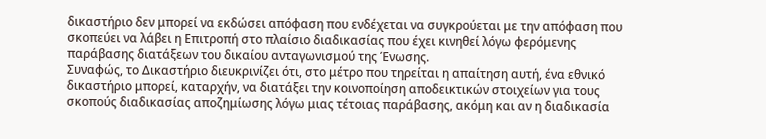δικαστήριο δεν μπορεί να εκδώσει απόφαση που ενδέχεται να συγκρούεται με την απόφαση που σκοπεύει να λάβει η Επιτροπή στο πλαίσιο διαδικασίας που έχει κινηθεί λόγω φερόμενης παράβασης διατάξεων του δικαίου ανταγωνισμού της Ένωσης.
Συναφώς, το Δικαστήριο διευκρινίζει ότι, στο μέτρο που τηρείται η απαίτηση αυτή, ένα εθνικό δικαστήριο μπορεί, καταρχήν, να διατάξει την κοινοποίηση αποδεικτικών στοιχείων για τους σκοπούς διαδικασίας αποζημίωσης λόγω μιας τέτοιας παράβασης, ακόμη και αν η διαδικασία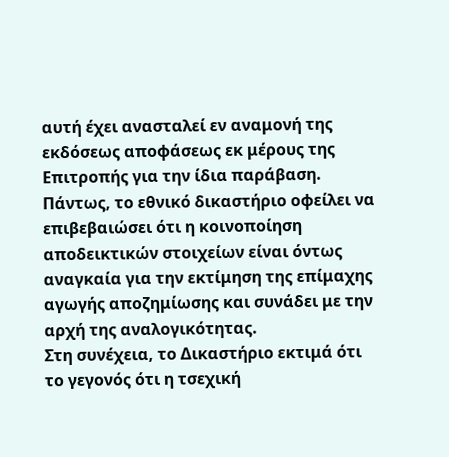αυτή έχει ανασταλεί εν αναμονή της εκδόσεως αποφάσεως εκ μέρους της Επιτροπής για την ίδια παράβαση. Πάντως, το εθνικό δικαστήριο οφείλει να επιβεβαιώσει ότι η κοινοποίηση αποδεικτικών στοιχείων είναι όντως αναγκαία για την εκτίμηση της επίμαχης αγωγής αποζημίωσης και συνάδει με την αρχή της αναλογικότητας.
Στη συνέχεια, το Δικαστήριο εκτιμά ότι το γεγονός ότι η τσεχική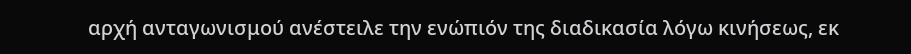αρχή ανταγωνισμού ανέστειλε την ενώπιόν της διαδικασία λόγω κινήσεως, εκ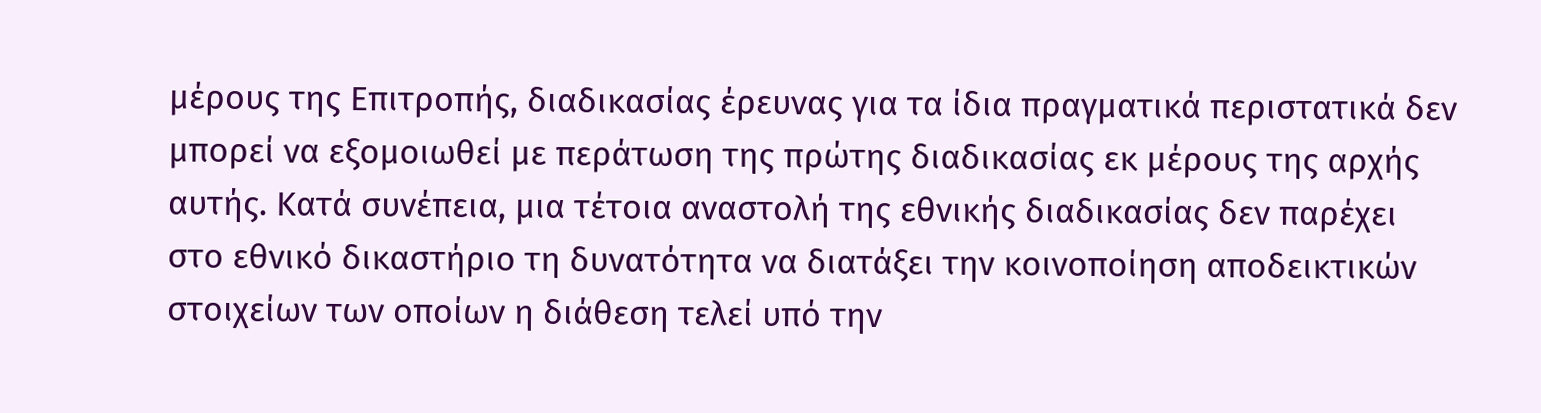μέρους της Επιτροπής, διαδικασίας έρευνας για τα ίδια πραγματικά περιστατικά δεν μπορεί να εξομοιωθεί με περάτωση της πρώτης διαδικασίας εκ μέρους της αρχής αυτής. Κατά συνέπεια, μια τέτοια αναστολή της εθνικής διαδικασίας δεν παρέχει στο εθνικό δικαστήριο τη δυνατότητα να διατάξει την κοινοποίηση αποδεικτικών στοιχείων των οποίων η διάθεση τελεί υπό την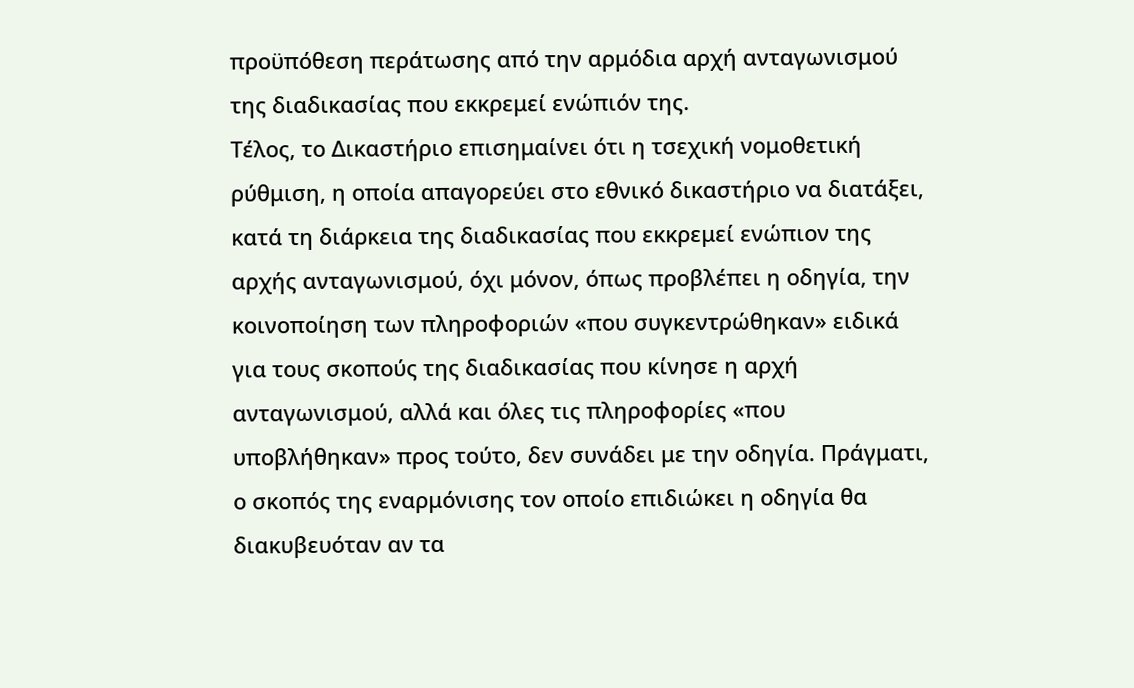προϋπόθεση περάτωσης από την αρμόδια αρχή ανταγωνισμού της διαδικασίας που εκκρεμεί ενώπιόν της.
Τέλος, το Δικαστήριο επισημαίνει ότι η τσεχική νομοθετική ρύθμιση, η οποία απαγορεύει στο εθνικό δικαστήριο να διατάξει, κατά τη διάρκεια της διαδικασίας που εκκρεμεί ενώπιον της αρχής ανταγωνισμού, όχι μόνον, όπως προβλέπει η οδηγία, την κοινοποίηση των πληροφοριών «που συγκεντρώθηκαν» ειδικά για τους σκοπούς της διαδικασίας που κίνησε η αρχή ανταγωνισμού, αλλά και όλες τις πληροφορίες «που υποβλήθηκαν» προς τούτο, δεν συνάδει με την οδηγία. Πράγματι, ο σκοπός της εναρμόνισης τον οποίο επιδιώκει η οδηγία θα διακυβευόταν αν τα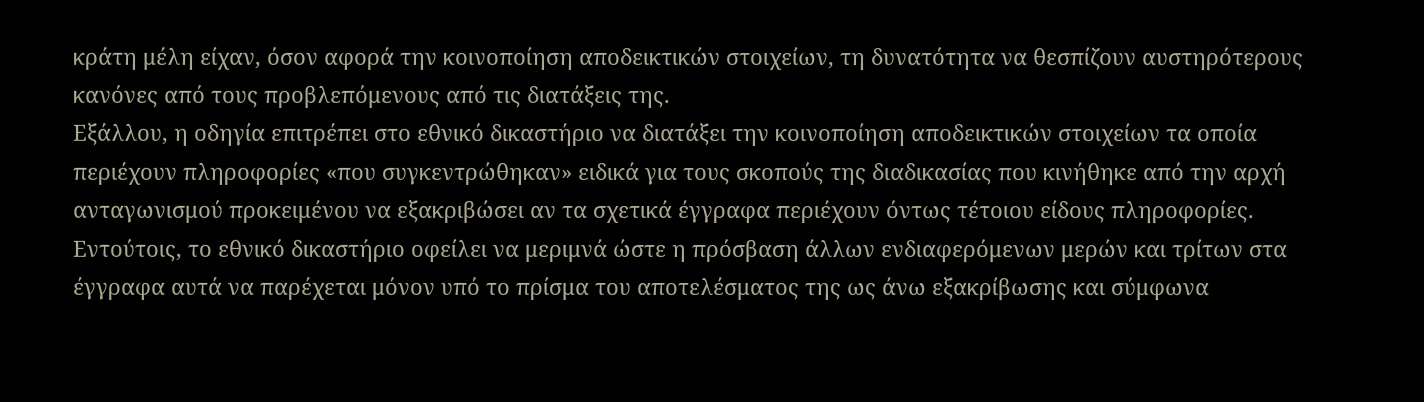κράτη μέλη είχαν, όσον αφορά την κοινοποίηση αποδεικτικών στοιχείων, τη δυνατότητα να θεσπίζουν αυστηρότερους κανόνες από τους προβλεπόμενους από τις διατάξεις της.
Εξάλλου, η οδηγία επιτρέπει στο εθνικό δικαστήριο να διατάξει την κοινοποίηση αποδεικτικών στοιχείων τα οποία περιέχουν πληροφορίες «που συγκεντρώθηκαν» ειδικά για τους σκοπούς της διαδικασίας που κινήθηκε από την αρχή ανταγωνισμού προκειμένου να εξακριβώσει αν τα σχετικά έγγραφα περιέχουν όντως τέτοιου είδους πληροφορίες. Εντούτοις, το εθνικό δικαστήριο οφείλει να μεριμνά ώστε η πρόσβαση άλλων ενδιαφερόμενων μερών και τρίτων στα έγγραφα αυτά να παρέχεται μόνον υπό το πρίσμα του αποτελέσματος της ως άνω εξακρίβωσης και σύμφωνα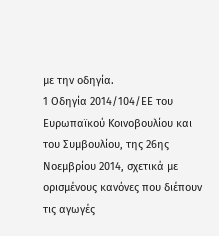με την οδηγία.
1 Οδηγία 2014/104/ΕE του Ευρωπαϊκού Κοινοβουλίου και του Συμβουλίου, της 26ης Νοεμβρίου 2014, σχετικά με ορισμένους κανόνες που διέπουν τις αγωγές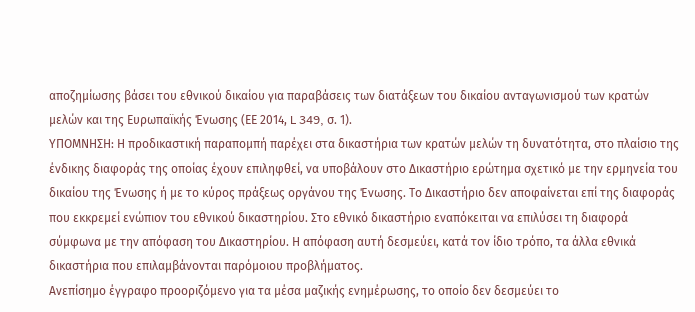αποζημίωσης βάσει του εθνικού δικαίου για παραβάσεις των διατάξεων του δικαίου ανταγωνισμού των κρατών μελών και της Ευρωπαϊκής Ένωσης (ΕΕ 2014, L 349, σ. 1).
ΥΠΟΜΝΗΣΗ: Η προδικαστική παραπομπή παρέχει στα δικαστήρια των κρατών μελών τη δυνατότητα, στο πλαίσιο της ένδικης διαφοράς της οποίας έχουν επιληφθεί, να υποβάλουν στο Δικαστήριο ερώτημα σχετικό με την ερμηνεία του δικαίου της Ένωσης ή με το κύρος πράξεως οργάνου της Ένωσης. Το Δικαστήριο δεν αποφαίνεται επί της διαφοράς που εκκρεμεί ενώπιον του εθνικού δικαστηρίου. Στο εθνικό δικαστήριο εναπόκειται να επιλύσει τη διαφορά σύμφωνα με την απόφαση του Δικαστηρίου. Η απόφαση αυτή δεσμεύει, κατά τον ίδιο τρόπο, τα άλλα εθνικά δικαστήρια που επιλαμβάνονται παρόμοιου προβλήματος.
Ανεπίσημο έγγραφο προοριζόμενο για τα μέσα μαζικής ενημέρωσης, το οποίο δεν δεσμεύει το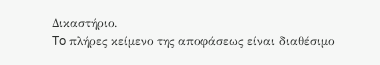Δικαστήριο.
To πλήρες κείμενο της αποφάσεως είναι διαθέσιμο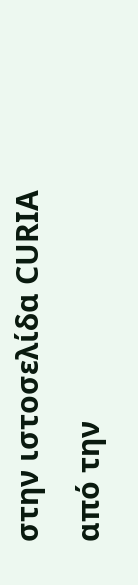στην ιστοσελίδα CURIA από την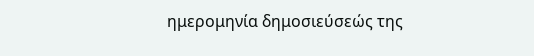ημερομηνία δημοσιεύσεώς της